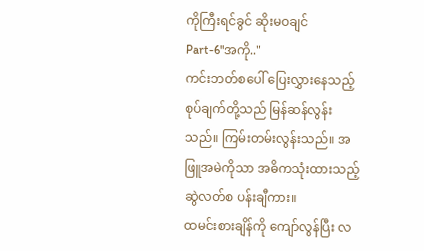ကိုကြီးရင်ခွင် ဆိုးမဝချင်
Part-6"အကို.."
ကင်းဘတ်စပေါ် ပြေးလွှားနေသည့် စုပ်ချက်တို့သည် မြန်ဆန်လွန်းသည်။ ကြမ်းတမ်းလွန်းသည်။ အဖြူအမဲကိုသာ အဓိကသုံးထားသည့် ဆွဲလတ်စ ပန်းချီကား။
ထမင်းစားချိန်ကို ကျော်လွန်ပြီး လ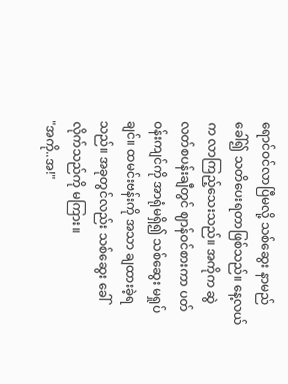ရောင်ဝင်လာပြီမလို့ သစ်ဆွေး နာမည်ခေါ်၍ သတိပေးရတာဖြစ်သည်။ နေ့လယ်က လာကြည့်သေးသည်။ အကိုက ဆွဲလတ်စပန်းချီတွင် ဈာန်ဝင်စားကာ ပတ်ဝန်းကျင်ကို အာရုံမရှိ၍ သစ်ဆွေး မရှုပ်ချင်။ ထမင်းဗန်းကို အသာ ချထားခဲ့ရသည်။ အခုတွင်လည်း သစ်ဆွေး ခေါ်လိုက်သည်ကို မကြား။
"အကို..အ!"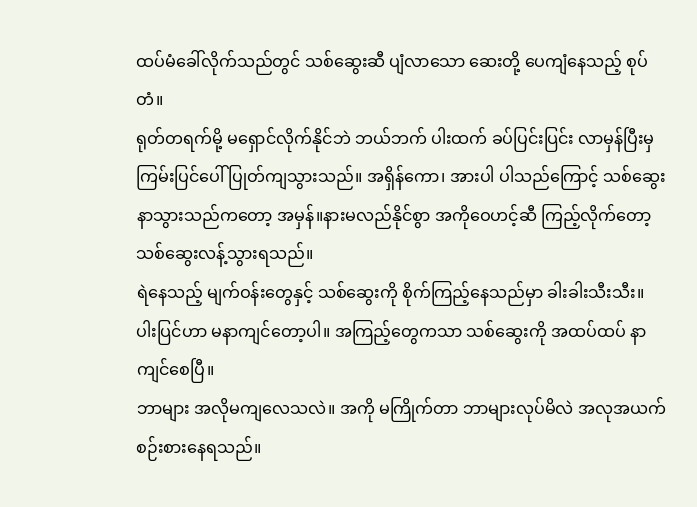ထပ်မံခေါ်လိုက်သည်တွင် သစ်ဆွေးဆီ ပျံလာသော ဆေးတို့ ပေကျံနေသည့် စုပ်တံ။
ရုတ်တရက်မို့ မရှောင်လိုက်နိုင်ဘဲ ဘယ်ဘက် ပါးထက် ခပ်ပြင်းပြင်း လာမှန်ပြီးမှ ကြမ်းပြင်ပေါ် ပြုတ်ကျသွားသည်။ အရှိန်ကော၊ အားပါ ပါသည်ကြောင့် သစ်ဆွေး နာသွားသည်ကတော့ အမှန်။နားမလည်နိုင်စွာ အကိုဝေဟင့်ဆီ ကြည့်လိုက်တော့ သစ်ဆွေးလန့်သွားရသည်။
ရဲနေသည့် မျက်ဝန်းတွေနှင့် သစ်ဆွေးကို စိုက်ကြည့်နေသည်မှာ ခါးခါးသီးသီး။
ပါးပြင်ဟာ မနာကျင်တော့ပါ။ အကြည့်တွေကသာ သစ်ဆွေးကို အထပ်ထပ် နာကျင်စေပြီ။
ဘာများ အလိုမကျလေသလဲ။ အကို မကြိုက်တာ ဘာများလုပ်မိလဲ အလုအယက်စဉ်းစားနေရသည်။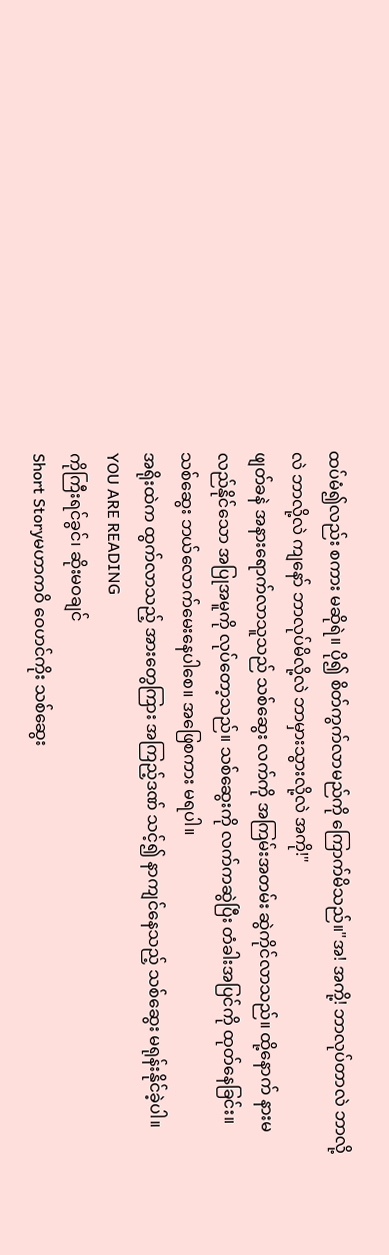ထပ်မံ၍လည်း စကား မဆိုရဲ။ ပို၍ စိတ်ကွက်လာမည်ကို ကြောက်မိသည်။"အ! အကို့! ဘာလုပ်တာလဲ ဘာလို့လဲ ဘာလို့လဲ ကျနော် ဘာလုပ်မိလို့လဲ ဘာမှားသွားလို့လဲ အကို!"
ဖျတ်ခနဲ အနားရောက်လာသူသည် သစ်ဆွေး လက်ကို အကြမ်းအတမ်း ဆွဲကိုင်လာသည်။ ထို့နောက် နားမလည်နိုင်သော အပြုအမူကို လုပ်တော့သည်။ သစ်ဆွေးကို လက်ကဆွဲပြီး တံခါးအပြင်ကို ထုတ်နေခြင်း။
သစ်ဆွေး ဘယ်လောက်မေးနေပါစေ။ အဖြေစကား မရပါ။
အရိုးထဲက ထွက်လာသည့် အားတွေကြား အကြည့်ဒဏ် သင့်၍ နာကျင်နေသည့် သစ်ဆွေး မရုန်းနိုင်ခဲ့ပါ။
YOU ARE READING
ကိုကြီးရင်ခွင်၊ ဆိုးမဝချင်
Short Storyမဟာကဝိ ဝေဟင်ကိုး သစ်ဆွေး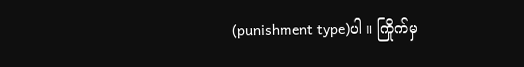(punishment type)ပါ ။ ကြိုက်မှ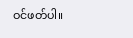ဝင်ဖတ်ပါ။